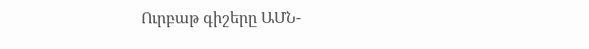Ուրբաթ գիշերը ԱՄՆ-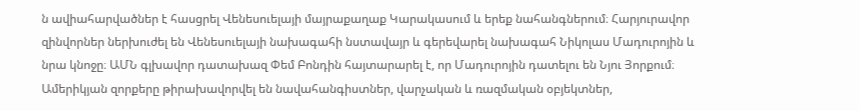ն ավիահարվածներ է հասցրել Վենեսուելայի մայրաքաղաք Կարակասում և երեք նահանգներում։ Հարյուրավոր զինվորներ ներխուժել են Վենեսուելայի նախագահի նստավայր և գերեվարել նախագահ Նիկոլաս Մադուրոյին և նրա կնոջը։ ԱՄՆ գլխավոր դատախազ Փեմ Բոնդին հայտարարել է, որ Մադուրոյին դատելու են Նյու Յորքում։
Ամերիկյան զորքերը թիրախավորվել են նավահանգիստներ, վարչական և ռազմական օբյեկտներ,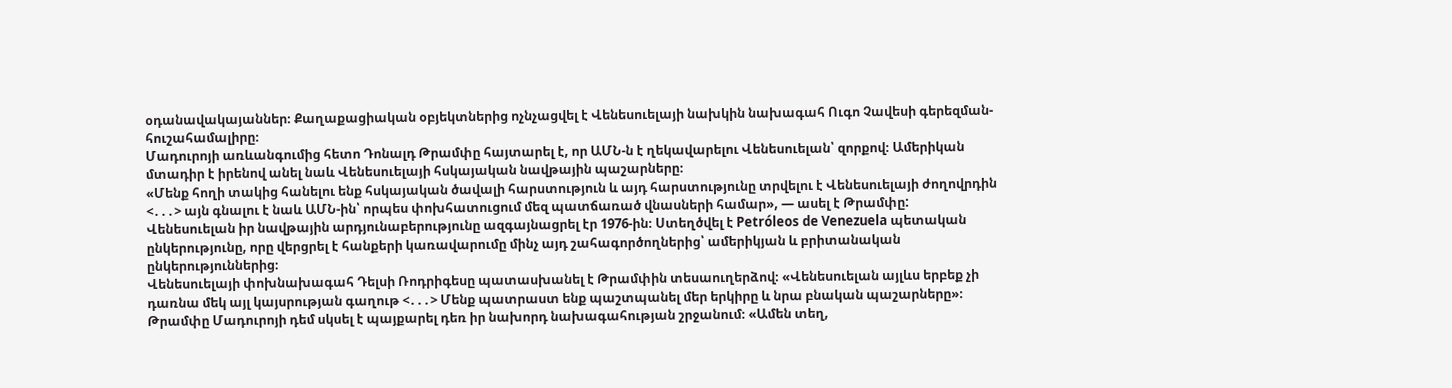օդանավակայաններ։ Քաղաքացիական օբյեկտներից ոչնչացվել է Վենեսուելայի նախկին նախագահ Ուգո Չավեսի գերեզման-հուշահամալիրը։
Մադուրոյի առևանգումից հետո Դոնալդ Թրամփը հայտարել է, որ ԱՄՆ-ն է ղեկավարելու Վենեսուելան՝ զորքով։ Ամերիկան մտադիր է իրենով անել նաև Վենեսուելայի հսկայական նավթային պաշարները։
«Մենք հողի տակից հանելու ենք հսկայական ծավալի հարստություն և այդ հարստությունը տրվելու է Վենեսուելայի ժողովրդին <․․․> այն գնալու է նաև ԱՄՆ-ին՝ որպես փոխհատուցում մեզ պատճառած վնասների համար», — ասել է Թրամփը:
Վենեսուելան իր նավթային արդյունաբերությունը ազգայնացրել էր 1976-ին։ Ստեղծվել է Petróleos de Venezuela պետական ընկերությունը, որը վերցրել է հանքերի կառավարումը մինչ այդ շահագործողներից՝ ամերիկյան և բրիտանական ընկերություններից։
Վենեսուելայի փոխնախագահ Դելսի Ռոդրիգեսը պատասխանել է Թրամփին տեսաուղերձով։ «Վենեսուելան այլևս երբեք չի դառնա մեկ այլ կայսրության գաղութ <․․․> Մենք պատրաստ ենք պաշտպանել մեր երկիրը և նրա բնական պաշարները»։
Թրամփը Մադուրոյի դեմ սկսել է պայքարել դեռ իր նախորդ նախագահության շրջանում։ «Ամեն տեղ,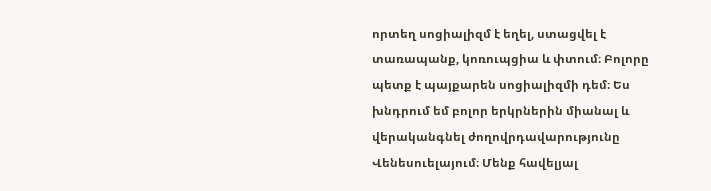որտեղ սոցիալիզմ է եղել, ստացվել է տառապանք, կոռուպցիա և փտում։ Բոլորը պետք է պայքարեն սոցիալիզմի դեմ։ Ես խնդրում եմ բոլոր երկրներին միանալ և վերականգնել ժողովրդավարությունը Վենեսուելայում։ Մենք հավելյալ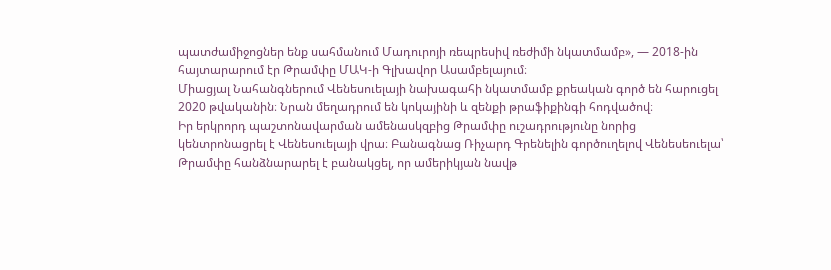պատժամիջոցներ ենք սահմանում Մադուրոյի ռեպրեսիվ ռեժիմի նկատմամբ», — 2018-ին հայտարարում էր Թրամփը ՄԱԿ-ի Գլխավոր Ասամբելայում։
Միացյալ Նահանգներում Վենեսուելայի նախագահի նկատմամբ քրեական գործ են հարուցել 2020 թվականին։ Նրան մեղադրում են կոկայինի և զենքի թրաֆիքինգի հոդվածով։
Իր երկրորդ պաշտոնավարման ամենասկզբից Թրամփը ուշադրությունը նորից կենտրոնացրել է Վենեսուելայի վրա։ Բանագնաց Ռիչարդ Գրենելին գործուղելով Վենեսեուելա՝ Թրամփը հանձնարարել է բանակցել, որ ամերիկյան նավթ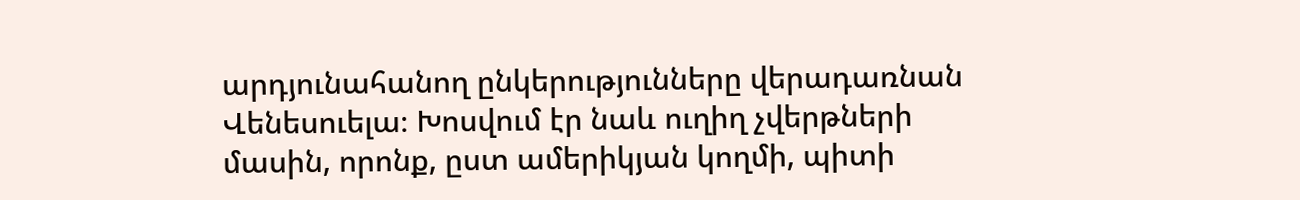արդյունահանող ընկերությունները վերադառնան Վենեսուելա։ Խոսվում էր նաև ուղիղ չվերթների մասին, որոնք, ըստ ամերիկյան կողմի, պիտի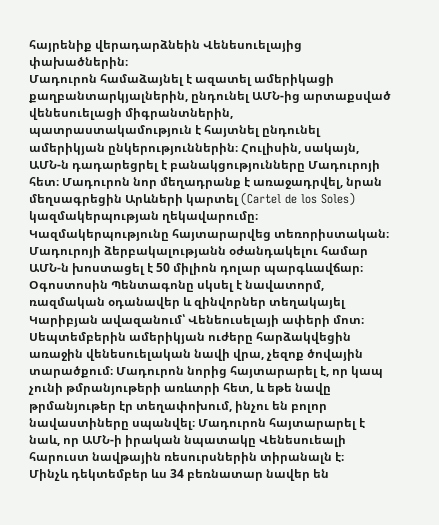հայրենիք վերադարձնեին Վենեսուելայից փախածներին։
Մադուրոն համաձայնել է ազատել ամերիկացի քաղբանտարկյալներին, ընդունել ԱՄՆ-ից արտաքսված վենեսուելացի միգրանտներին, պատրաստակամություն է հայտնել ընդունել ամերիկյան ընկերություններին։ Հուլիսին, սակայն, ԱՄՆ-ն դադարեցրել է բանակցությունները Մադուրոյի հետ։ Մադուրոն նոր մեղադրանք է առաջադրվել, նրան մեղսագրեցին Արևների կարտել (Cartel de los Soles) կազմակերպության ղեկավարումը։ Կազմակերպությունը հայտարարվեց տեռորիստական։ Մադուրոյի ձերբակալությանն օժանդակելու համար ԱՄՆ-ն խոստացել է 50 միլիոն դոլար պարգևավճար։
Օգոստոսին Պենտագոնը սկսել է նավատորմ, ռազմական օդանավեր և զինվորներ տեղակայել Կարիբյան ավազանում՝ Վենեուսելայի ափերի մոտ։
Սեպտեմբերին ամերիկյան ուժերը հարձակվեցին առաջին վենեսուելական նավի վրա, չեզոք ծովային տարածքում։ Մադուրոն նորից հայտարարել է, որ կապ չունի թմրանյութերի առևտրի հետ, և եթե նավը թրմանյութեր էր տեղափոխում, ինչու են բոլոր նավաստիները սպանվել։ Մադուրոն հայտարարել է նաև, որ ԱՄՆ-ի իրական նպատակը Վենեսուեալի հարուստ նավթային ռեսուրսներին տիրանալն է։
Մինչև դեկտեմբեր ևս 34 բեռնատար նավեր են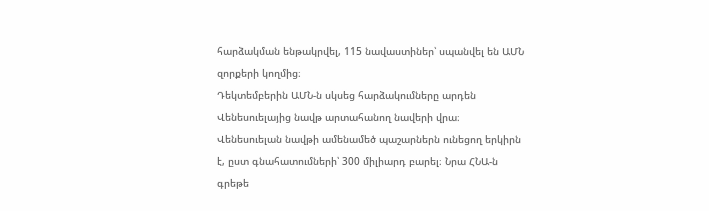հարձակման ենթակրվել, 115 նավաստիներ՝ սպանվել են ԱՄՆ զորքերի կողմից։
Դեկտեմբերին ԱՄՆ-ն սկսեց հարձակումները արդեն Վենեսուելայից նավթ արտահանող նավերի վրա։ Վենեսուելան նավթի ամենամեծ պաշարներն ունեցող երկիրն է, ըստ գնահատումների՝ 300 միլիարդ բարել։ Նրա ՀՆԱ-ն գրեթե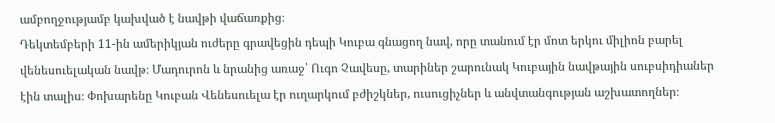ամբողջությամբ կախված է նավթի վաճառքից։
Դեկտեմբերի 11-ին ամերիկյան ուժերը գրավեցին դեպի Կուբա գնացող նավ, որը տանում էր մոտ երկու միլիոն բարել վենեսուելական նավթ։ Մադուրոն և նրանից առաջ՝ Ուգո Չավեսը, տարիներ շարունակ Կուբային նավթային սուբսիդիաներ էին տալիս։ Փոխարենը Կուբան Վենեսուելա էր ուղարկում բժիշկներ, ուսուցիչներ և անվտանգության աշխատողներ։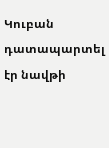Կուբան դատապարտել էր նավթի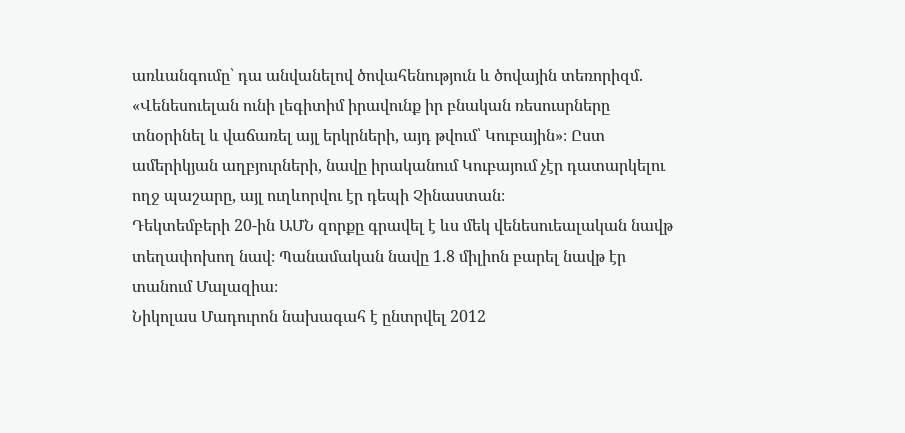առևանգումը՝ դա անվանելով ծովահենություն և ծովային տեռորիզմ. «Վենեսուելան ունի լեգիտիմ իրավունք իր բնական ռեսուսրները տնօրինել և վաճառել այլ երկրների, այդ թվում՝ Կուբային»։ Ըստ ամերիկյան աղբյուրների, նավը իրականում Կուբայում չէր դատարկելու ողջ պաշարը, այլ ուղևորվու էր դեպի Չինաստան։
Դեկտեմբերի 20-ին ԱՄՆ զորքը գրավել է ևս մեկ վենեսուեալական նավթ տեղափոխող նավ։ Պանամական նավը 1.8 միլիոն բարել նավթ էր տանում Մալազիա։
Նիկոլաս Մադուրոն նախագահ է ընտրվել 2012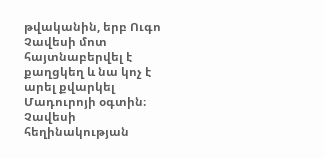թվականին, երբ Ուգո Չավեսի մոտ հայտնաբերվել է քաղցկեղ և նա կոչ է արել քվարկել Մադուրոյի օգտին։
Չավեսի հեղինակության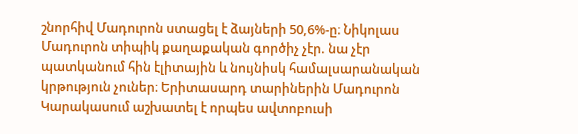շնորհիվ Մադուրոն ստացել է ձայների 50,6%-ը։ Նիկոլաս Մադուրոն տիպիկ քաղաքական գործիչ չէր. նա չէր պատկանում հին էլիտային և նույնիսկ համալսարանական կրթություն չուներ։ Երիտասարդ տարիներին Մադուրոն Կարակասում աշխատել է որպես ավտոբուսի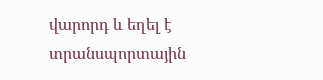վարորդ և եղել է տրանսպորտային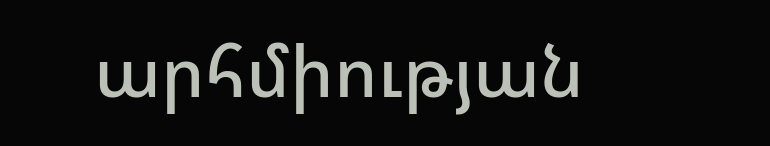արհմիության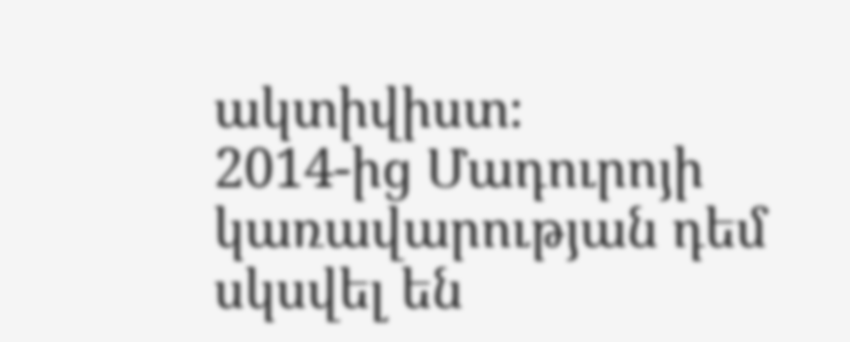ակտիվիստ։
2014-ից Մադուրոյի կառավարության դեմ սկսվել են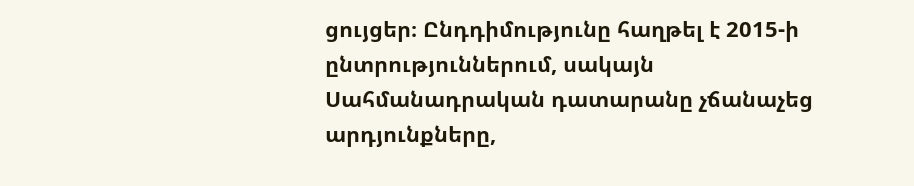ցույցեր։ Ընդդիմությունը հաղթել է 2015-ի ընտրություններում, սակայն Սահմանադրական դատարանը չճանաչեց արդյունքները,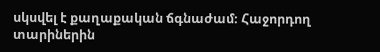սկսվել է քաղաքական ճգնաժամ։ Հաջորդող տարիներին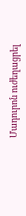Մադուրոն ուժեղացրել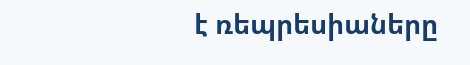է ռեպրեսիաները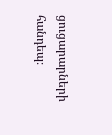ցուցարարների հանդեպ։